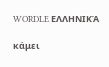WORDLE ΕΛΛΗΝΙΚΆ

κάμει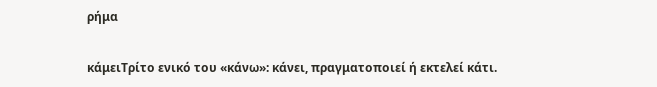ρήμα

κάμειΤρίτο ενικό του «κάνω»: κάνει, πραγματοποιεί ή εκτελεί κάτι.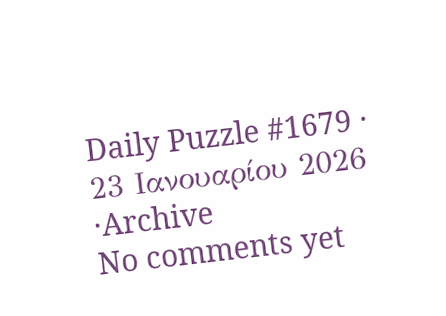Daily Puzzle #1679 · 23 Ιανουαρίου 2026
·Archive
No comments yet